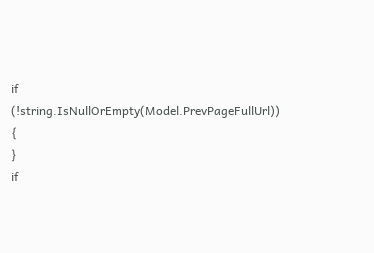if (!string.IsNullOrEmpty(Model.PrevPageFullUrl))
{
}
if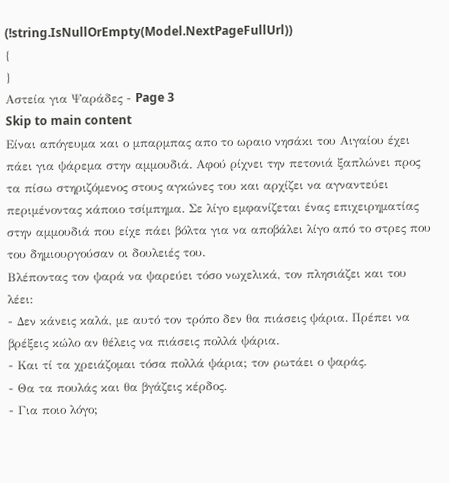(!string.IsNullOrEmpty(Model.NextPageFullUrl))
{
}
Αστεία για Ψαράδες - Page 3
Skip to main content
Είναι απόγευμα και ο μπαρμπας απο το ωραιο νησάκι του Αιγαίου έχει πάει για ψάρεμα στην αμμουδιά. Αφού ρίχνει την πετονιά ξαπλώνει προς τα πίσω στηριζόμενος στους αγκώνες του και αρχίζει να αγναντεύει περιμένοντας κάποιο τσίμπημα. Σε λίγο εμφανίζεται ένας επιχειρηματίας στην αμμουδιά που είχε πάει βόλτα για να αποβάλει λίγο από το στρες που του δημιουργούσαν οι δουλειές του.
Βλέποντας τον ψαρά να ψαρεύει τόσο νωχελικά, τον πλησιάζει και του λέει:
- Δεν κάνεις καλά, με αυτό τον τρόπο δεν θα πιάσεις ψάρια. Πρέπει να βρέξεις κώλο αν θέλεις να πιάσεις πολλά ψάρια.
- Και τί τα χρειάζομαι τόσα πολλά ψάρια; τον ρωτάει ο ψαράς.
- Θα τα πουλάς και θα βγάζεις κέρδος.
- Για ποιο λόγο;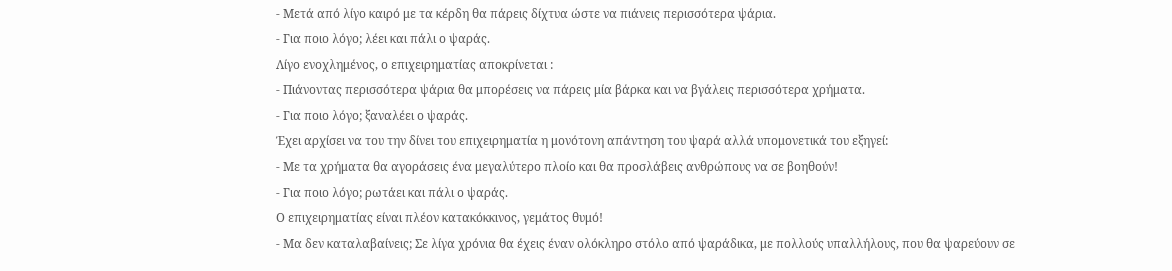- Μετά από λίγο καιρό με τα κέρδη θα πάρεις δίχτυα ώστε να πιάνεις περισσότερα ψάρια.
- Για ποιο λόγο; λέει και πάλι ο ψαράς.
Λίγο ενοχλημένος, ο επιχειρηματίας αποκρίνεται :
- Πιάνοντας περισσότερα ψάρια θα μπορέσεις να πάρεις μία βάρκα και να βγάλεις περισσότερα χρήματα.
- Για ποιο λόγο; ξαναλέει ο ψαράς.
Έχει αρχίσει να του την δίνει του επιχειρηματία η μονότονη απάντηση του ψαρά αλλά υπομονετικά του εξηγεί:
- Με τα χρήματα θα αγοράσεις ένα μεγαλύτερο πλοίο και θα προσλάβεις ανθρώπους να σε βοηθούν!
- Για ποιο λόγο; ρωτάει και πάλι ο ψαράς.
Ο επιχειρηματίας είναι πλέον κατακόκκινος, γεμάτος θυμό!
- Μα δεν καταλαβαίνεις; Σε λίγα χρόνια θα έχεις έναν ολόκληρο στόλο από ψαράδικα, με πολλούς υπαλλήλους, που θα ψαρεύουν σε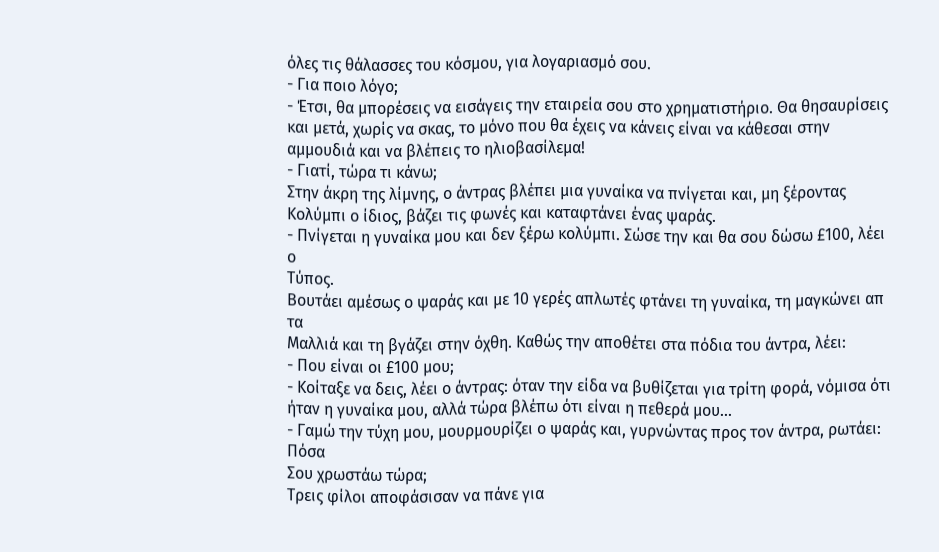όλες τις θάλασσες του κόσμου, για λογαριασμό σου.
- Για ποιο λόγο;
- Έτσι, θα μπορέσεις να εισάγεις την εταιρεία σου στο χρηματιστήριο. Θα θησαυρίσεις και μετά, χωρίς να σκας, το μόνο που θα έχεις να κάνεις είναι να κάθεσαι στην αμμουδιά και να βλέπεις το ηλιοβασίλεμα!
- Γιατί, τώρα τι κάνω;
Στην άκρη της λίμνης, ο άντρας βλέπει μια γυναίκα να πνίγεται και, μη ξέροντας
Κολύμπι ο ίδιος, βάζει τις φωνές και καταφτάνει ένας ψαράς.
- Πνίγεται η γυναίκα μου και δεν ξέρω κολύμπι. Σώσε την και θα σου δώσω £100, λέει ο
Τύπος.
Βουτάει αμέσως ο ψαράς και με 10 γερές απλωτές φτάνει τη γυναίκα, τη μαγκώνει απ τα
Μαλλιά και τη βγάζει στην όχθη. Καθώς την αποθέτει στα πόδια του άντρα, λέει:
- Που είναι οι £100 μου;
- Κοίταξε να δεις, λέει ο άντρας: όταν την είδα να βυθίζεται για τρίτη φορά, νόμισα ότι ήταν η γυναίκα μου, αλλά τώρα βλέπω ότι είναι η πεθερά μου...
- Γαμώ την τύχη μου, μουρμουρίζει ο ψαράς και, γυρνώντας προς τον άντρα, ρωτάει: Πόσα
Σου χρωστάω τώρα;
Τρεις φίλοι αποφάσισαν να πάνε για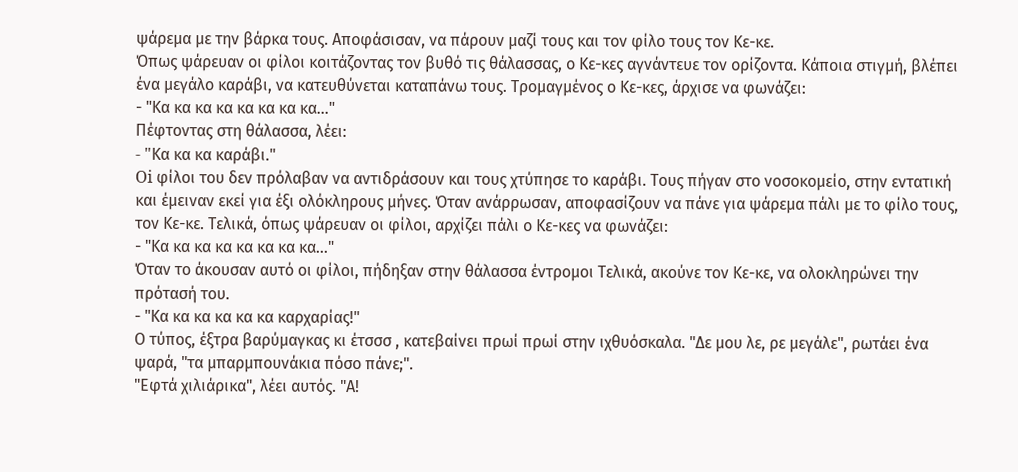ψάρεμα με την βάρκα τους. Αποφάσισαν, να πάρουν μαζί τους και τον φίλο τους τον Κε-κε.
Όπως ψάρευαν οι φίλοι κοιτάζοντας τον βυθό τις θάλασσας, ο Κε-κες αγνάντευε τον ορίζοντα. Κάποια στιγμή, βλέπει ένα μεγάλο καράβι, να κατευθύνεται καταπάνω τους. Τρομαγμένος ο Κε-κες, άρχισε να φωνάζει:
- "Κα κα κα κα κα κα κα κα..."
Πέφτοντας στη θάλασσα, λέει:
- "Kα κα κα καράβι."
Oi φίλοι του δεν πρόλαβαν να αντιδράσουν και τους χτύπησε το καράβι. Τους πήγαν στο νοσοκομείο, στην εντατική και έμειναν εκεί για έξι ολόκληρους μήνες. Όταν ανάρρωσαν, αποφασίζουν να πάνε για ψάρεμα πάλι με το φίλο τους, τον Κε-κε. Τελικά, όπως ψάρευαν οι φίλοι, αρχίζει πάλι ο Κε-κες να φωνάζει:
- "Κα κα κα κα κα κα κα κα..."
Όταν το άκουσαν αυτό οι φίλοι, πήδηξαν στην θάλασσα έντρομοι Τελικά, ακούνε τον Κε-κε, να ολοκληρώνει την πρότασή του.
- "Κα κα κα κα κα κα καρχαρίας!"
Ο τύπος, έξτρα βαρύμαγκας κι έτσσσ , κατεβαίνει πρωί πρωί στην ιχθυόσκαλα. "Δε μου λε, ρε μεγάλε", ρωτάει ένα ψαρά, "τα μπαρμπουνάκια πόσο πάνε;".
"Εφτά χιλιάρικα", λέει αυτός. "Α!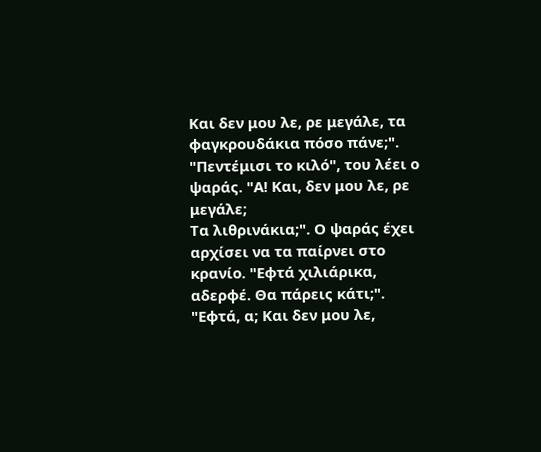Και δεν μου λε, ρε μεγάλε, τα φαγκρουδάκια πόσο πάνε;".
"Πεντέμισι το κιλό", του λέει ο ψαράς. "Α! Και, δεν μου λε, ρε μεγάλε;
Τα λιθρινάκια;". Ο ψαράς έχει αρχίσει να τα παίρνει στο κρανίο. "Εφτά χιλιάρικα, αδερφέ. Θα πάρεις κάτι;".
"Εφτά, α; Και δεν μου λε,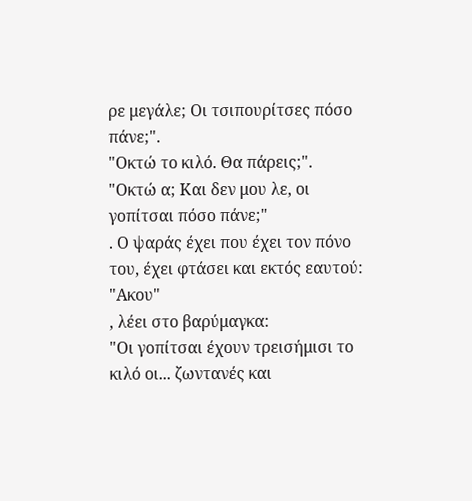ρε μεγάλε; Οι τσιπουρίτσες πόσο πάνε;".
"Οκτώ το κιλό. Θα πάρεις;".
"Οκτώ α; Και δεν μου λε, οι γοπίτσαι πόσο πάνε;"
. Ο ψαράς έχει που έχει τον πόνο του, έχει φτάσει και εκτός εαυτού:
"Ακου"
, λέει στο βαρύμαγκα:
"Οι γοπίτσαι έχουν τρεισήμισι το κιλό οι... ζωντανές και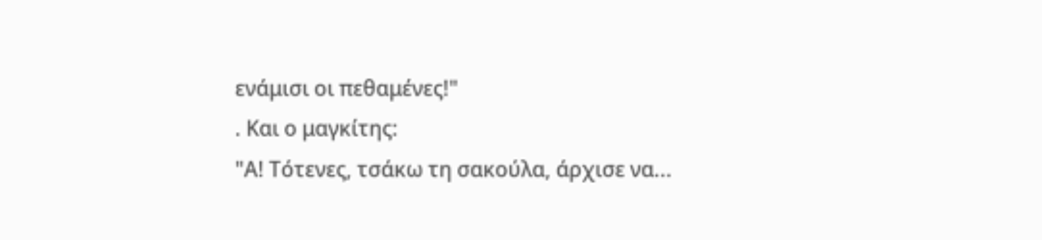ενάμισι οι πεθαμένες!"
. Και ο μαγκίτης:
"Α! Τότενες, τσάκω τη σακούλα, άρχισε να...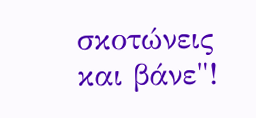σκοτώνεις και βάνε"!